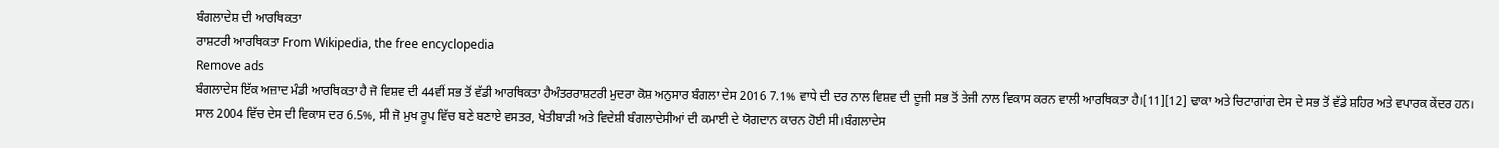ਬੰਗਲਾਦੇਸ਼ ਦੀ ਆਰਥਿਕਤਾ
ਰਾਸ਼ਟਰੀ ਆਰਥਿਕਤਾ From Wikipedia, the free encyclopedia
Remove ads
ਬੰਗਲਾਦੇਸ ਇੱਕ ਅਜ਼ਾਦ ਮੰਡੀ ਆਰਥਿਕਤਾ ਹੈ ਜੋ ਵਿਸ਼ਵ ਦੀ 44ਵੀਂ ਸਭ ਤੋਂ ਵੱਡੀ ਆਰਥਿਕਤਾ ਹੈਅੰਤਰਰਾਸ਼ਟਰੀ ਮੁਦਰਾ ਕੋਸ਼ ਅਨੁਸਾਰ ਬੰਗਲਾ ਦੇਸ 2016 7.1% ਵਾਧੇ ਦੀ ਦਰ ਨਾਲ ਵਿਸ਼ਵ ਦੀ ਦੂਜੀ ਸਭ ਤੋਂ ਤੇਜੀ ਨਾਲ ਵਿਕਾਸ ਕਰਨ ਵਾਲੀ ਆਰਥਿਕਤਾ ਹੈ।[11][12] ਢਾਕਾ ਅਤੇ ਚਿਟਾਗਾਂਗ ਦੇਸ ਦੇ ਸਭ ਤੋਂ ਵੱਡੇ ਸ਼ਹਿਰ ਅਤੇ ਵਪਾਰਕ ਕੇਂਦਰ ਹਨ।
ਸਾਲ 2004 ਵਿੱਚ ਦੇਸ ਦੀ ਵਿਕਾਸ ਦਰ 6.5%, ਸੀ ਜੋ ਮੁਖ ਰੂਪ ਵਿੱਚ ਬਣੇ ਬਣਾਏ ਵਸਤਰ, ਖੇਤੀਬਾੜੀ ਅਤੇ ਵਿਦੇਸ਼ੀ ਬੰਗਲਾਦੇਸੀਆਂ ਦੀ ਕਮਾਈ ਦੇ ਯੋਗਦਾਨ ਕਾਰਨ ਹੋਈ ਸੀ।ਬੰਗਲਾਦੇਸ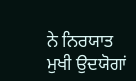ਨੇ ਨਿਰਯਾਤ ਮੁਖੀ ਉਦਯੋਗਾਂ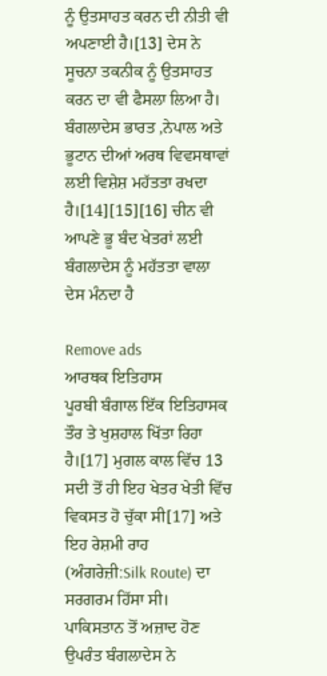ਨੂੰ ਉਤਸਾਹਤ ਕਰਨ ਦੀ ਨੀਤੀ ਵੀ ਅਪਣਾਈ ਹੈ।[13] ਦੇਸ ਨੇ ਸੂਚਨਾ ਤਕਨੀਕ ਨੂੰ ਉਤਸਾਹਤ ਕਰਨ ਦਾ ਵੀ ਫੈਸਲਾ ਲਿਆ ਹੈ। ਬੰਗਲਾਦੇਸ ਭਾਰਤ ,ਨੇਪਾਲ ਅਤੇ ਭੂਟਾਨ ਦੀਆਂ ਅਰਥ ਵਿਵਸਥਾਵਾਂ ਲਈ ਵਿਸ਼ੇਸ਼ ਮਹੱਤਤਾ ਰਖਦਾ ਹੈ।[14][15][16] ਚੀਨ ਵੀ ਆਪਣੇ ਭੂ ਬੰਦ ਖੇਤਰਾਂ ਲਈ ਬੰਗਲਾਦੇਸ ਨੂੰ ਮਹੱਤਤਾ ਵਾਲਾ ਦੇਸ ਮੰਨਦਾ ਹੈ

Remove ads
ਆਰਥਕ ਇਤਿਹਾਸ
ਪੂਰਬੀ ਬੰਗਾਲ ਇੱਕ ਇਤਿਹਾਸਕ ਤੌਰ ਤੇ ਖੁਸ਼ਹਾਲ ਖਿੱਤਾ ਰਿਹਾ ਹੈ।[17] ਮੁਗਲ ਕਾਲ ਵਿੱਚ 13 ਸਦੀ ਤੋਂ ਹੀ ਇਹ ਖੇਤਰ ਖੇਤੀ ਵਿੱਚ ਵਿਕਸਤ ਹੋ ਚੁੱਕਾ ਸੀ[17] ਅਤੇ ਇਹ ਰੇਸ਼ਮੀ ਰਾਹ (ਅੰਗਰੇਜ਼ੀ:Silk Route) ਦਾ ਸਰਗਰਮ ਹਿੱਸਾ ਸੀ।
ਪਾਕਿਸਤਾਨ ਤੋਂ ਅਜ਼ਾਦ ਹੋਣ ਉਪਰੰਤ ਬੰਗਲਾਦੇਸ ਨੇ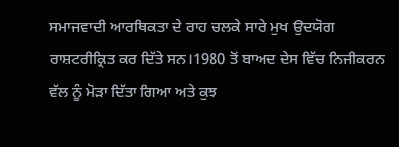ਸਮਾਜਵਾਦੀ ਆਰਥਿਕਤਾ ਦੇ ਰਾਹ ਚਲਕੇ ਸਾਰੇ ਮੁਖ ਉਦਯੋਗ ਰਾਸ਼ਟਰੀਕ੍ਰਿਤ ਕਰ ਦਿੱਤੇ ਸਨ।1980 ਤੋਂ ਬਾਅਦ ਦੇਸ ਵਿੱਚ ਨਿਜੀਕਰਨ ਵੱਲ ਨੂੰ ਮੋੜਾ ਦਿੱਤਾ ਗਿਆ ਅਤੇ ਕੁਝ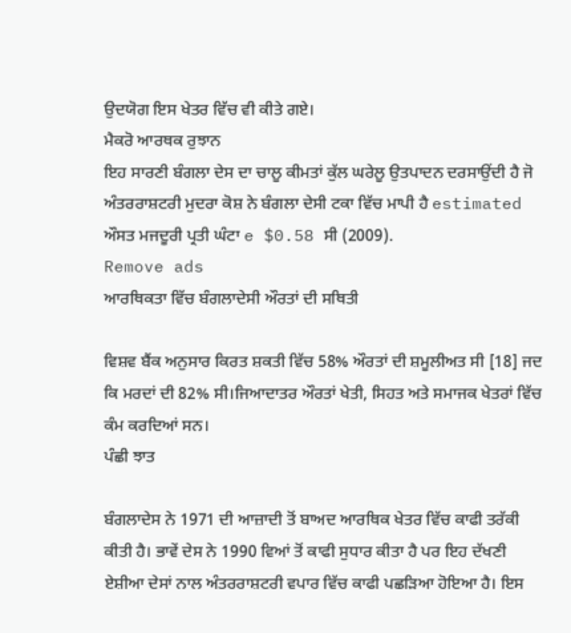ਉਦਯੋਗ ਇਸ ਖੇਤਰ ਵਿੱਚ ਵੀ ਕੀਤੇ ਗਏ।
ਮੈਕਰੋ ਆਰਥਕ ਰੁਝਾਨ
ਇਹ ਸਾਰਣੀ ਬੰਗਲਾ ਦੇਸ ਦਾ ਚਾਲੂ ਕੀਮਤਾਂ ਕੁੱਲ ਘਰੇਲੂ ਉਤਪਾਦਨ ਦਰਸਾਉਂਦੀ ਹੈ ਜੋ ਅੰਤਰਰਾਸ਼ਟਰੀ ਮੁਦਰਾ ਕੋਸ਼ ਨੇ ਬੰਗਲਾ ਦੇਸੀ ਟਕਾ ਵਿੱਚ ਮਾਪੀ ਹੈ estimated
ਔਸਤ ਮਜਦੂਰੀ ਪ੍ਰਤੀ ਘੰਟਾ e $0.58 ਸੀ (2009).
Remove ads
ਆਰਥਿਕਤਾ ਵਿੱਚ ਬੰਗਲਾਦੇਸੀ ਔਰਤਾਂ ਦੀ ਸਥਿਤੀ

ਵਿਸ਼ਵ ਬੈਂਕ ਅਨੁਸਾਰ ਕਿਰਤ ਸ਼ਕਤੀ ਵਿੱਚ 58% ਔਰਤਾਂ ਦੀ ਸ਼ਮੂਲੀਅਤ ਸੀ [18] ਜਦ ਕਿ ਮਰਦਾਂ ਦੀ 82% ਸੀ।ਜਿਆਦਾਤਰ ਔਰਤਾਂ ਖੇਤੀ, ਸਿਹਤ ਅਤੇ ਸਮਾਜਕ ਖੇਤਰਾਂ ਵਿੱਚ ਕੰਮ ਕਰਦਿਆਂ ਸਨ।
ਪੰਛੀ ਝਾਤ

ਬੰਗਲਾਦੇਸ ਨੇ 1971 ਦੀ ਆਜ਼ਾਦੀ ਤੋਂ ਬਾਅਦ ਆਰਥਿਕ ਖੇਤਰ ਵਿੱਚ ਕਾਫੀ ਤਰੱਕੀ ਕੀਤੀ ਹੈ। ਭਾਵੇਂ ਦੇਸ ਨੇ 1990 ਵਿਆਂ ਤੋਂ ਕਾਫੀ ਸੁਧਾਰ ਕੀਤਾ ਹੈ ਪਰ ਇਹ ਦੱਖਣੀ ਏਸ਼ੀਆ ਦੇਸਾਂ ਨਾਲ ਅੰਤਰਰਾਸ਼ਟਰੀ ਵਪਾਰ ਵਿੱਚ ਕਾਫੀ ਪਛੜਿਆ ਹੋਇਆ ਹੈ। ਇਸ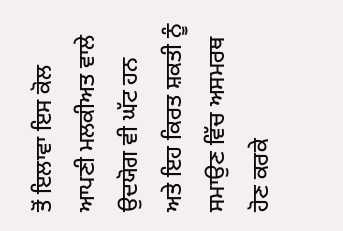ਤੋਂ ਇਲਾਵਾ ਇਸ ਕੋਲ ਆਪਣੀ ਮਲਕੀਅਤ ਵਾਲੇ ਉਦਯੋਗ ਵੀ ਘੱਟ ਹਨ ਅਤੇ ਇਹ ਕਿਰਤ ਸ਼ਕਤੀ ਨੂੰ ਸਮਾਉਣ ਵਿੱਚ ਅਸਮਰਥ ਹੋਣ ਕਰਕੇ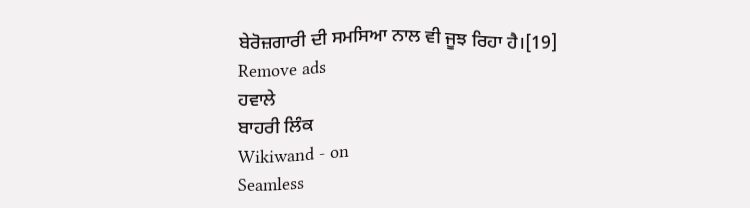ਬੇਰੋਜ਼ਗਾਰੀ ਦੀ ਸਮਸਿਆ ਨਾਲ ਵੀ ਜੂਝ ਰਿਹਾ ਹੈ।[19]
Remove ads
ਹਵਾਲੇ
ਬਾਹਰੀ ਲਿੰਕ
Wikiwand - on
Seamless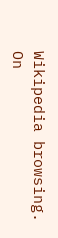Wikipedia browsing. On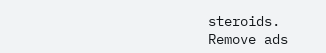steroids.
Remove ads